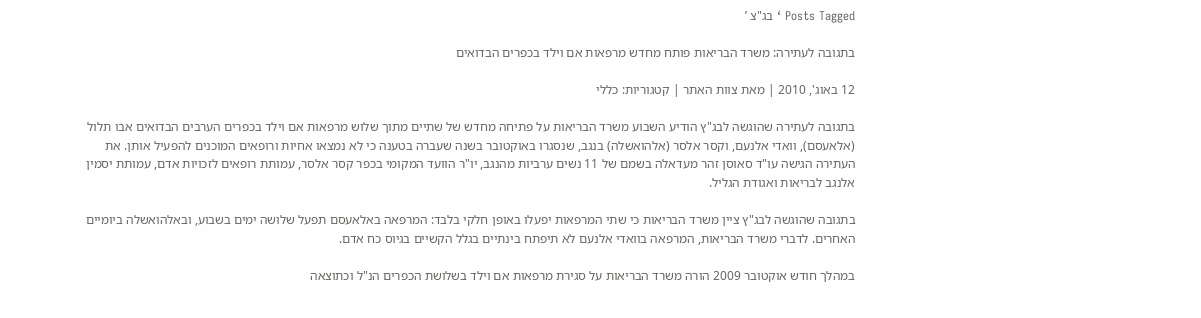Posts Tagged ‘ בג"צ ’

בתגובה לעתירה: משרד הבריאות פותח מחדש מרפאות אם וילד בכפרים הבדואים

12 באוג', 2010 | מאת צוות האתר | קטגוריות: כללי

בתגובה לעתירה שהוגשה לבג"ץ הודיע השבוע משרד הבריאות על פתיחה מחדש של שתיים מתוך שלוש מרפאות אם וילד בכפרים הערבים הבדואים אבו תלול (אלאעסם), וואדי אלנעם, וקסר אלסר (אלהואשלה) בנגב, שנסגרו באוקטובר בשנה שעברה בטענה כי לא נמצאו אחיות ורופאים המוכנים להפעיל אותן. את העתירה הגישה עו"ד סאוסן זהר מעדאלה בשמם של 11 נשים ערביות מהנגב, יו"ר הוועד המקומי בכפר קסר אלסר, עמותת רופאים לזכויות אדם, עמותת יסמין אלנגב לבריאות ואגודת הגליל.

בתגובה שהוגשה לבג"ץ ציין משרד הבריאות כי שתי המרפאות יפעלו באופן חלקי בלבד: המרפאה באלאעסם תפעל שלושה ימים בשבוע, ובאלהואשלה ביומיים האחרים. לדברי משרד הבריאות, המרפאה בוואדי אלנעם לא תיפתח בינתיים בגלל הקשיים בגיוס כח אדם.

במהלך חודש אוקטובר 2009 הורה משרד הבריאות על סגירת מרפאות אם וילד בשלושת הכפרים הנ"ל וכתוצאה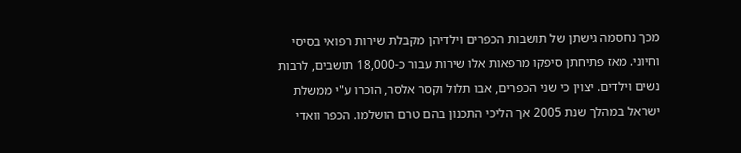מכך נחסמה גישתן של תושבות הכפרים וילדיהן מקבלת שירות רפואי בסיסי וחיוני. מאז פתיחתן סיפקו מרפאות אלו שירות עבור כ-18,000 תושבים, לרבות נשים וילדים. יצוין כי שני הכפרים, אבו תלול וקסר אלסר, הוכרו ע"י ממשלת ישראל במהלך שנת 2005 אך הליכי התכנון בהם טרם הושלמו. הכפר וואדי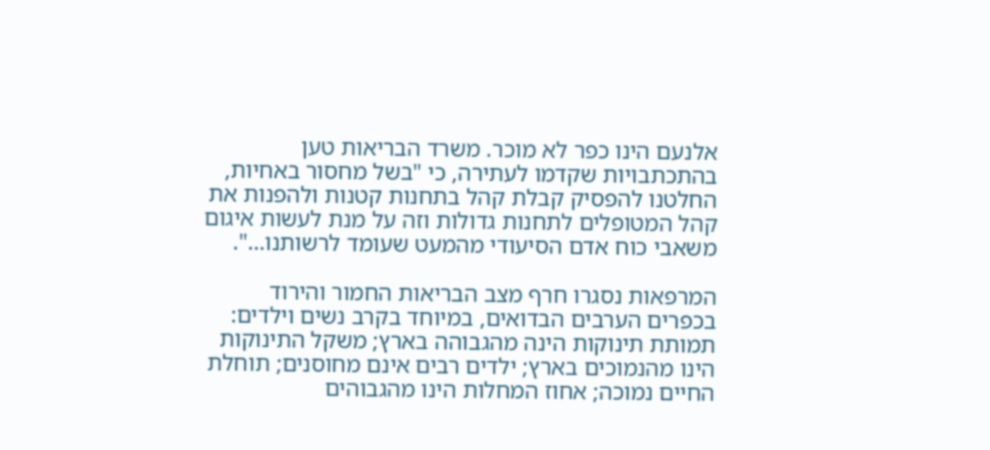אלנעם הינו כפר לא מוכר. משרד הבריאות טען בהתכתבויות שקדמו לעתירה, כי "בשל מחסור באחיות, החלטנו להפסיק קבלת קהל בתחנות קטנות ולהפנות את קהל המטופלים לתחנות גדולות וזה על מנת לעשות איגום משאבי כוח אדם הסיעודי מהמעט שעומד לרשותנו…".

המרפאות נסגרו חרף מצב הבריאות החמור והירוד בכפרים הערבים הבדואים, במיוחד בקרב נשים וילדים: תמותת תינוקות הינה מהגבוהה בארץ; משקל התינוקות הינו מהנמוכים בארץ; ילדים רבים אינם מחוסנים; תוחלת החיים נמוכה; אחוז המחלות הינו מהגבוהים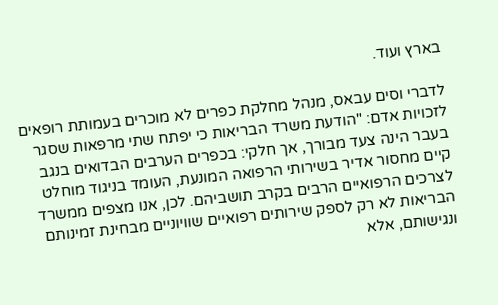בארץ ועוד.

לדברי וסים עבאס, מנהל מחלקת כפרים לא מוכרים בעמותת רופאים לזכויות אדם: "הודעת משרד הבריאות כי יפתח שתי מרפאות שסגר בעבר הינה צעד מבורך, אך חלקי: בכפרים הערבים הבדואים בנגב קיים מחסור אדיר בשירותי הרפואה המונעת, העומד בניגוד מוחלט לצרכים הרפואיים הרבים בקרב תושביהם. לכן, אנו מצפים ממשרד הבריאות לא רק לספק שירותים רפואיים שוויוניים מבחינת זמינותם ונגישותם, אלא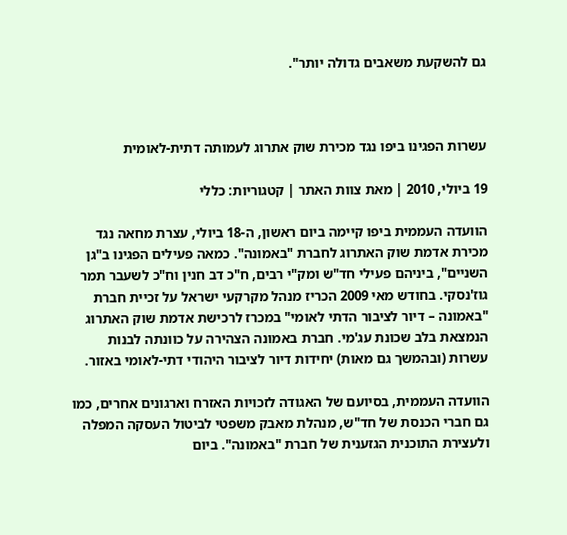גם להשקעת משאבים גדולה יותר".



עשרות הפגינו ביפו נגד מכירת שוק אתרוג לעמותה דתית-לאומית

19 ביולי, 2010 | מאת צוות האתר | קטגוריות: כללי

הוועדה העממית ביפו קיימה ביום ראשון, ה-18 ביולי, עצרת מחאה נגד מכירת אדמת שוק האתרוג לחברת "באמונה". כמאה פעילים הפגינו ב"גן השניים", ביניהם פעילי חד"ש ומק"י רבים, ח"כ דב חנין וח"כ לשעבר תמר גוז'נסקי. בחודש מאי 2009 הכריז מנהל מקרקעי ישראל על זכיית חברת "באמונה – דיור לציבור הדתי לאומי" במכרז לרכישת אדמת שוק האתרוג הנמצאת בלב שכונת עג'מי. חברת באמונה הצהירה על כוונתה לבנות עשרות (ובהמשך גם מאות) יחידות דיור לציבור היהודי דתי-לאומי באזור.

הוועדה העממית, בסיועם של האגודה לזכויות האזרח וארגונים אחרים, כמו גם חברי הכנסת של חד"ש, מנהלת מאבק משפטי לביטול העסקה המפלה ולעצירת התוכנית הגזענית של חברת "באמונה". ביום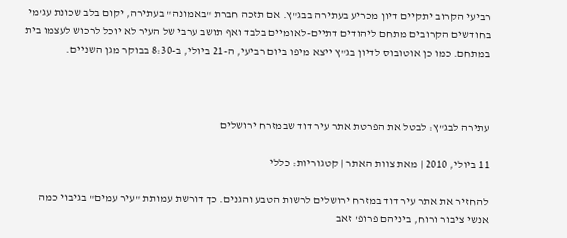רביעי הקרוב יתקיים דיון מכריע בעתירה בבג"ץ. אם תזכה חברת "באמונה" בעתירה, יקום בלב שכונת עג'מי בחודשים הקרובים מתחם ליהודים דתיים-לאומיים בלבד ואף תושב ערבי של העיר לא יוכל לרכוש לעצמו בית במתחם. כמו כן אוטובוס לדיון בג"ץ ייצא מיפו ביום רביעי, ה-21 ביולי, ב-8:30 בבוקר מגן השניים.



עתירה לבג"ץ: לבטל את הפרטת אתר עיר דוד שבמזרח ירושלים

11 ביולי, 2010 | מאת צוות האתר | קטגוריות: כללי

להחזיר את אתר עיר דוד במזרח ירושלים לרשות הטבע והגנים. כך דורשת עמותת "עיר עמים" בגיבוי כמה אנשי ציבור ורוח, ביניהם פרופ' זאב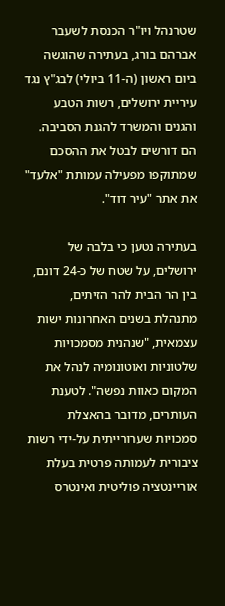שטרנהל ויו"ר הכנסת לשעבר אברהם בורג, בעתירה שהוגשה ביום ראשון (ה-11 ביולי) לבג"ץ נגד עיריית ירושלים, רשות הטבע והגנים והמשרד להגנת הסביבה. הם דורשים לבטל את ההסכם שמתוקפו מפעילה עמותת "אלעד" את אתר "עיר דוד".

בעתירה נטען כי בלבה של ירושלים, על שטח של כ-24 דונם, בין הר הבית להר הזיתים, מתנהלת בשנים האחרונות ישות עצמאית, "שנהנית מסמכויות שלטוניות ואוטונומיה לנהל את המקום כאוות נפשה". לטענת העותרים, מדובר בהאצלת סמכויות שערורייתית על-ידי רשות ציבורית לעמותה פרטית בעלת אוריינטציה פוליטית ואינטרס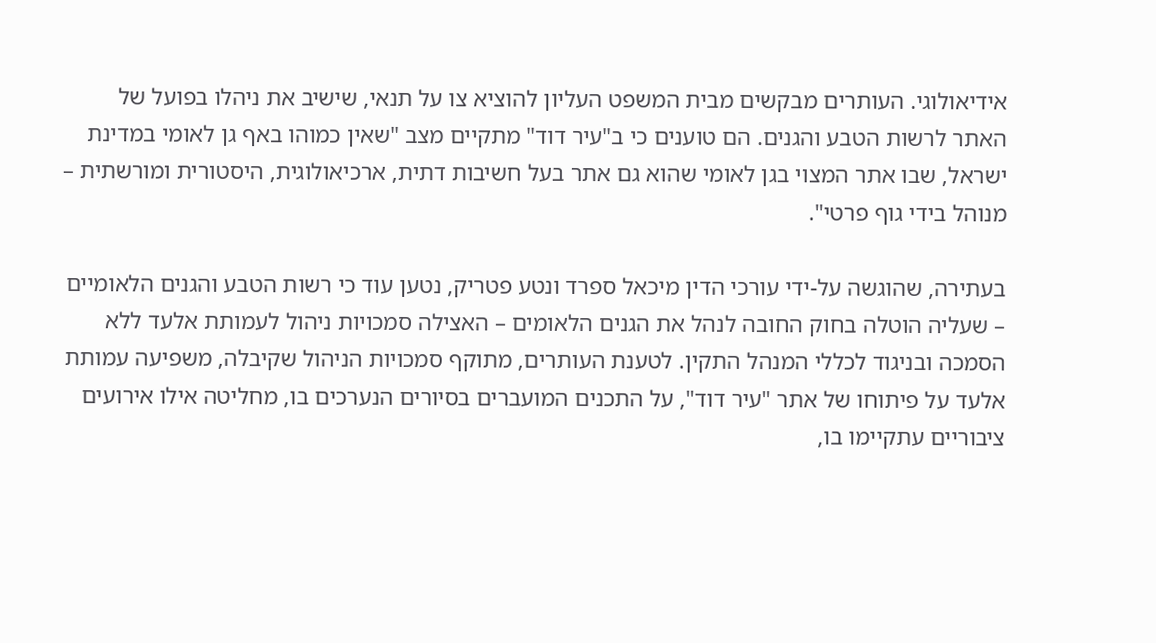אידיאולוגי. העותרים מבקשים מבית המשפט העליון להוציא צו על תנאי, שישיב את ניהלו בפועל של האתר לרשות הטבע והגנים. הם טוענים כי ב"עיר דוד" מתקיים מצב "שאין כמוהו באף גן לאומי במדינת ישראל, שבו אתר המצוי בגן לאומי שהוא גם אתר בעל חשיבות דתית, ארכיאולוגית, היסטורית ומורשתית – מנוהל בידי גוף פרטי".

בעתירה, שהוגשה על-ידי עורכי הדין מיכאל ספרד ונטע פטריק, נטען עוד כי רשות הטבע והגנים הלאומיים – שעליה הוטלה בחוק החובה לנהל את הגנים הלאומים – האצילה סמכויות ניהול לעמותת אלעד ללא הסמכה ובניגוד לכללי המנהל התקין. לטענת העותרים, מתוקף סמכויות הניהול שקיבלה, משפיעה עמותת אלעד על פיתוחו של אתר "עיר דוד", על התכנים המועברים בסיורים הנערכים בו, מחליטה אילו אירועים ציבוריים עתקיימו בו,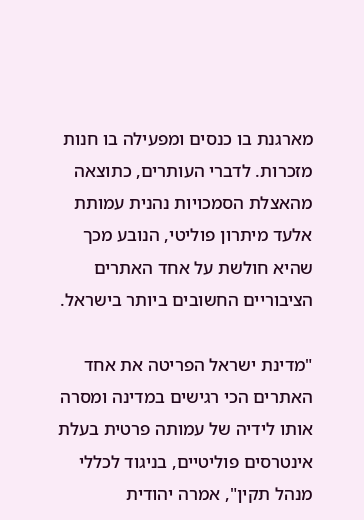מארגנת בו כנסים ומפעילה בו חנות מזכרות. לדברי העותרים, כתוצאה מהאצלת הסמכויות נהנית עמותת אלעד מיתרון פוליטי, הנובע מכך שהיא חולשת על אחד האתרים הציבוריים החשובים ביותר בישראל.

"מדינת ישראל הפריטה את אחד האתרים הכי רגישים במדינה ומסרה אותו לידיה של עמותה פרטית בעלת אינטרסים פוליטיים, בניגוד לכללי מנהל תקין", אמרה יהודית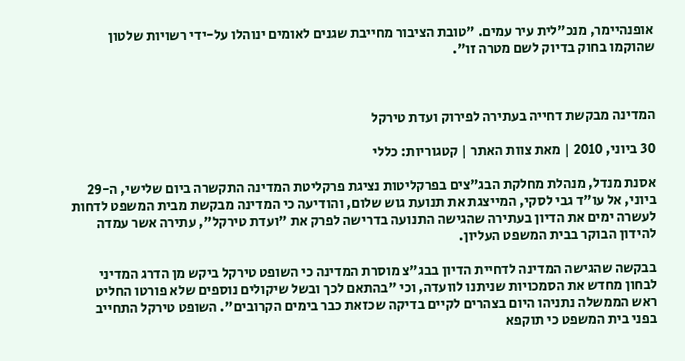אופנהיימר, מנכ"לית עיר עמים. "טובת הציבור מחייבת שגנים לאומים ינוהלו על-ידי רשויות שלטון שהוקמו בחוק בדיוק לשם מטרה זו".



המדינה מבקשת דחייה בעתירה לפירוק ועדת טירקל

30 ביוני, 2010 | מאת צוות האתר | קטגוריות: כללי

אסנת מנדל, מנהלת מחלקת הבג"צים בפרקליטות נציגת פרקליטת המדינה התקשרה ביום שלישי, ה-29 ביוני, אל עו"ד גבי לסקי, המייצגת את תנועת גוש שלום, והודיעה כי המדינה מבקשת מבית המשפט לדחות לעשרה ימים את הדיון בעתירה שהגישה התנועה בדרישה לפרק את "ועדת טירקל", עתירה אשר עמדה להידון הבוקר בבית המשפט העליון.

בבקשה שהגישה המדינה לדחיית הדיון בבג"צ מוסרת המדינה כי השופט טירקל ביקש מן הדרג המדיני לבחון מחדש את הסמכויות שניתנו לוועדה, וכי "בהתאם לכך ובשל שיקולים נוספים שלא פורטו החליט ראש הממשלה נתניהו היום בצהרים לקיים בדיקה שכזאת כבר בימים הקרובים". השופט טירקל התחייב בפני בית המשפט כי תוקפא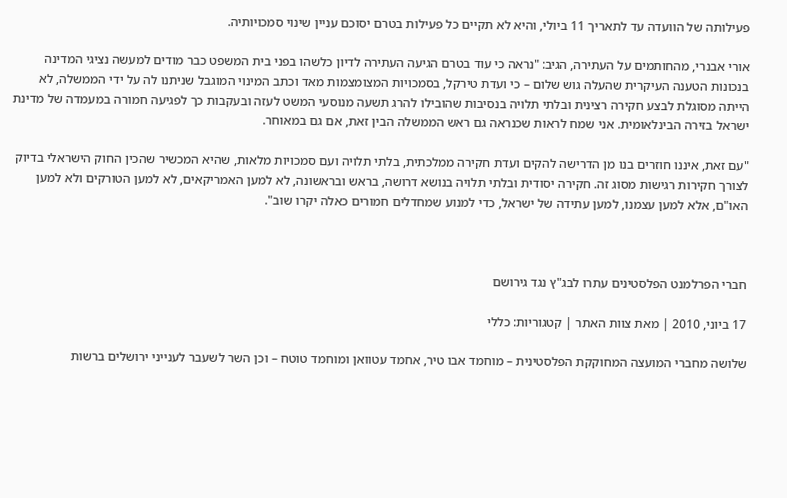פעילותה של הוועדה עד לתאריך 11 ביולי, והיא לא תקיים כל פעילות בטרם יסוכם עניין שינוי סמכויותיה.

אורי אבנרי, מהחותמים על העתירה, הגיב: "נראה כי עוד בטרם הגיעה העתירה לדיון כלשהו בפני בית המשפט כבר מודים למעשה נציגי המדינה בנכונות הטענה העיקרית שהעלה גוש שלום – כי ועדת טירקל, בסמכויות המצומצמות מאד וכתב המינוי המוגבל שניתנו לה על ידי הממשלה, לא הייתה מסוגלת לבצע חקירה רצינית ובלתי תלויה בנסיבות שהובילו להרג תשעה מנוסעי המשט לעזה ובעקבות כך לפגיעה חמורה במעמדה של מדינת ישראל בזירה הבינלאומית. אני שמח לראות שכנראה גם ראש הממשלה הבין זאת, אם גם במאוחר.

"עם זאת, איננו חוזרים בנו מן הדרישה להקים ועדת חקירה ממלכתית, בלתי תלויה ועם סמכויות מלאות, שהיא המכשיר שהכין החוק הישראלי בדיוק לצורך חקירות רגישות מסוג זה. חקירה יסודית ובלתי תלויה בנושא דרושה, בראש ובראשונה, לא למען האמריקאים, לא למען הטורקים ולא למען האו"ם, אלא למען עצמנו, למען עתידה של ישראל, כדי למנוע שמחדלים חמורים כאלה יקרו שוב".



חברי הפרלמנט הפלסטינים עתרו לבג"ץ נגד גירושם

17 ביוני, 2010 | מאת צוות האתר | קטגוריות: כללי

שלושה מחברי המועצה המחוקקת הפלסטינית – מוחמד אבו טיר, אחמד עטוואן ומוחמד טוטח – וכן השר לשעבר לענייני ירושלים ברשות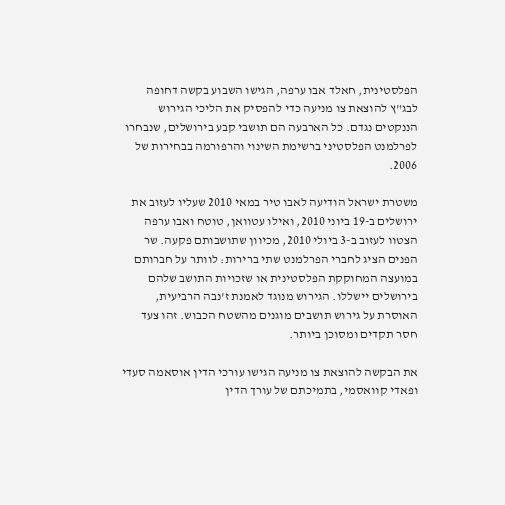הפלסטינית, חאלד אבו ערפה, הגישו השבוע בקשה דחופה לבג"ץ להוצאת צו מניעה כדי להפסיק את הליכי הגירוש הננקטים נגדם. כל הארבעה הם תושבי קבע בירושלים, שנבחרו לפרלמנט הפלסטיני ברשימת השינוי והרפורמה בבחירות של 2006.

משטרת ישראל הודיעה לאבו טיר במאי 2010 שעליו לעזוב את ירושלים ב-19 ביוני 2010, ואילו עטוואן, טוטח ואבו ערפה הצטוו לעזוב ב-3 ביולי 2010, מכיוון שתושבותם פקעה. שר הפנים הציג לחברי הפרלמנט שתי ברירות: לוותר על חברותם במועצה המחוקקת הפלסטינית או שזכויות התושב שלהם בירושלים יישללו. הגירוש מנוגד לאמנת ז'נבה הרביעית, האוסרת על גירוש תושבים מוגנים מהשטח הכבוש. זהו צעד חסר תקדים ומסוכן ביותר.

את הבקשה להוצאת צו מניעה הגישו עורכי הדין אוסאמה סעדי ופאדי קוואסמי, בתמיכתם של עורך הדין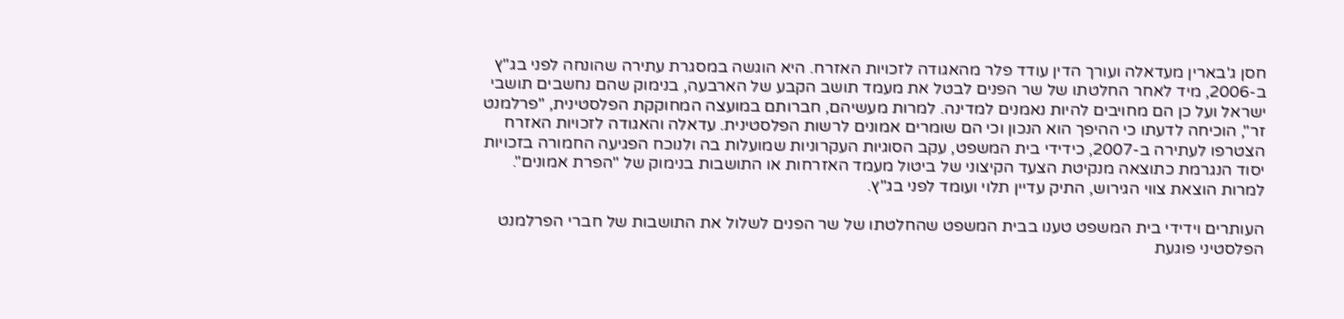חסן ג'בארין מעדאלה ועורך הדין עודד פלר מהאגודה לזכויות האזרח. היא הוגשה במסגרת עתירה שהונחה לפני בג"ץ ב-2006, מיד לאחר החלטתו של שר הפנים לבטל את מעמד תושב הקבע של הארבעה, בנימוק שהם נחשבים תושבי ישראל ועל כן הם מחויבים להיות נאמנים למדינה. למרות מעשיהם, חברותם במועצה המחוקקת הפלסטינית, "פרלמנט זר", הוכיחה לדעתו כי ההיפך הוא הנכון וכי הם שומרים אמונים לרשות הפלסטינית. עדאלה והאגודה לזכויות האזרח הצטרפו לעתירה ב-2007, כידידי בית המשפט, עקב הסוגיות העקרוניות שמועלות בה ולנוכח הפגיעה החמורה בזכויות יסוד הנגרמת כתוצאה מנקיטת הצעד הקיצוני של ביטול מעמד האזרחות או התושבות בנימוק של "הפרת אמונים". למרות הוצאת צווי הגירוש, התיק עדיין תלוי ועומד לפני בג"ץ.

העותרים וידידי בית המשפט טענו בבית המשפט שהחלטתו של שר הפנים לשלול את התושבות של חברי הפרלמנט הפלסטיני פוגעת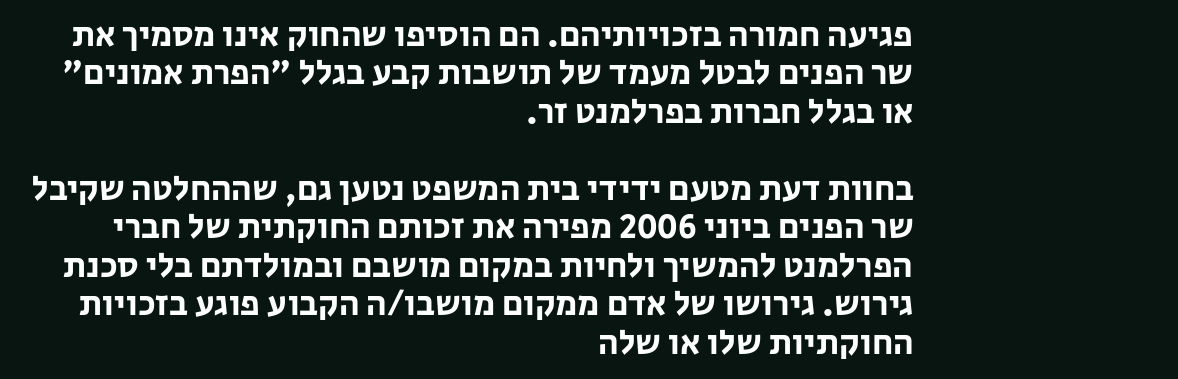פגיעה חמורה בזכויותיהם. הם הוסיפו שהחוק אינו מסמיך את שר הפנים לבטל מעמד של תושבות קבע בגלל "הפרת אמונים" או בגלל חברות בפרלמנט זר.

בחוות דעת מטעם ידידי בית המשפט נטען גם, שההחלטה שקיבל שר הפנים ביוני 2006 מפירה את זכותם החוקתית של חברי הפרלמנט להמשיך ולחיות במקום מושבם ובמולדתם בלי סכנת גירוש. גירושו של אדם ממקום מושבו/ה הקבוע פוגע בזכויות החוקתיות שלו או שלה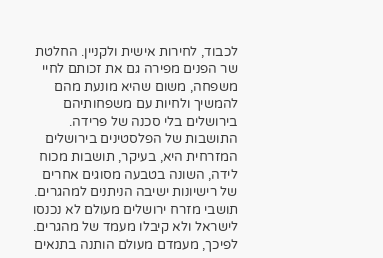לכבוד, לחירות אישית ולקניין. החלטת שר הפנים מפירה גם את זכותם לחיי משפחה, משום שהיא מונעת מהם להמשיך ולחיות עם משפחותיהם בירושלים בלי סכנה של פרידה. התושבות של הפלסטינים בירושלים המזרחית היא, בעיקר, תושבות מכוח לידה, השונה בטבעה מסוגים אחרים של רישיונות ישיבה הניתנים למהגרים. תושבי מזרח ירושלים מעולם לא נכנסו לישראל ולא קיבלו מעמד של מהגרים. לפיכך, מעמדם מעולם הותנה בתנאים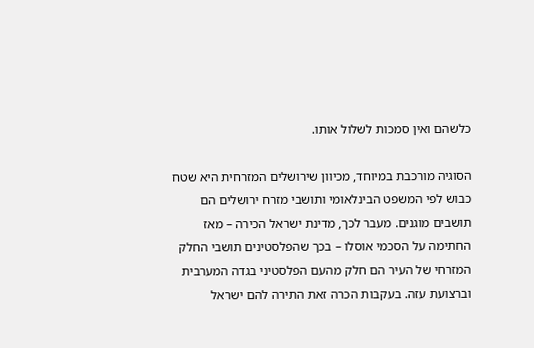כלשהם ואין סמכות לשלול אותו.

הסוגיה מורכבת במיוחד, מכיוון שירושלים המזרחית היא שטח כבוש לפי המשפט הבינלאומי ותושבי מזרח ירושלים הם תושבים מוגנים. מעבר לכך, מדינת ישראל הכירה – מאז החתימה על הסכמי אוסלו – בכך שהפלסטינים תושבי החלק המזרחי של העיר הם חלק מהעם הפלסטיני בגדה המערבית וברצועת עזה. בעקבות הכרה זאת התירה להם ישראל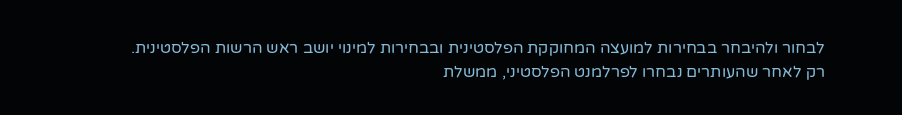לבחור ולהיבחר בבחירות למועצה המחוקקת הפלסטינית ובבחירות למינוי יושב ראש הרשות הפלסטינית. רק לאחר שהעותרים נבחרו לפרלמנט הפלסטיני, ממשלת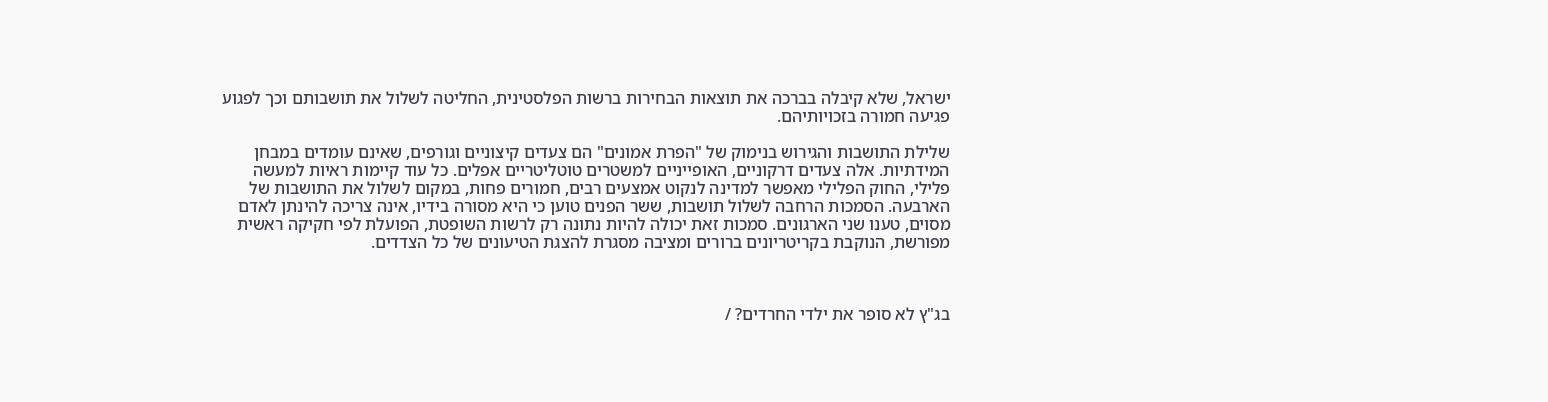ישראל, שלא קיבלה בברכה את תוצאות הבחירות ברשות הפלסטינית, החליטה לשלול את תושבותם וכך לפגוע פגיעה חמורה בזכויותיהם.

שלילת התושבות והגירוש בנימוק של "הפרת אמונים" הם צעדים קיצוניים וגורפים, שאינם עומדים במבחן המידתיות. אלה צעדים דרקוניים, האופייניים למשטרים טוטליטריים אפלים. כל עוד קיימות ראיות למעשה פלילי, החוק הפלילי מאפשר למדינה לנקוט אמצעים רבים, חמורים פחות, במקום לשלול את התושבות של הארבעה. הסמכות הרחבה לשלול תושבות, ששר הפנים טוען כי היא מסורה בידיו, אינה צריכה להינתן לאדם מסוים, טענו שני הארגונים. סמכות זאת יכולה להיות נתונה רק לרשות השופטת, הפועלת לפי חקיקה ראשית מפורשת, הנוקבת בקריטריונים ברורים ומציבה מסגרת להצגת הטיעונים של כל הצדדים.



בג"ץ לא סופר את ילדי החרדים? /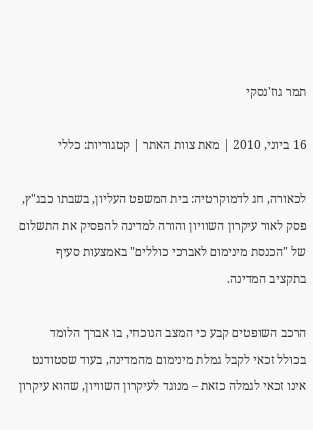תמר גוז'נסקי

16 ביוני, 2010 | מאת צוות האתר | קטגוריות: כללי

לכאורה, חג לדמוקרטיה: בית המשפט העליון, בשבתו כבג"ץ, פסק לאור עיקרון השוויון והורה למדינה להפסיק את התשלום של "הכנסת מינימום לאברכי כוללים" באמצעות סעיף בתקציב המדינה.

הרכב השופטים קבע כי המצב הנוכחי, בו אברך הלומד בכולל זכאי לקבל גמלת מינימום מהמדינה, בעוד שסטודנט אינו זכאי לגמלה כזאת – מנוגד לעיקרון השוויון, שהוא עיקרון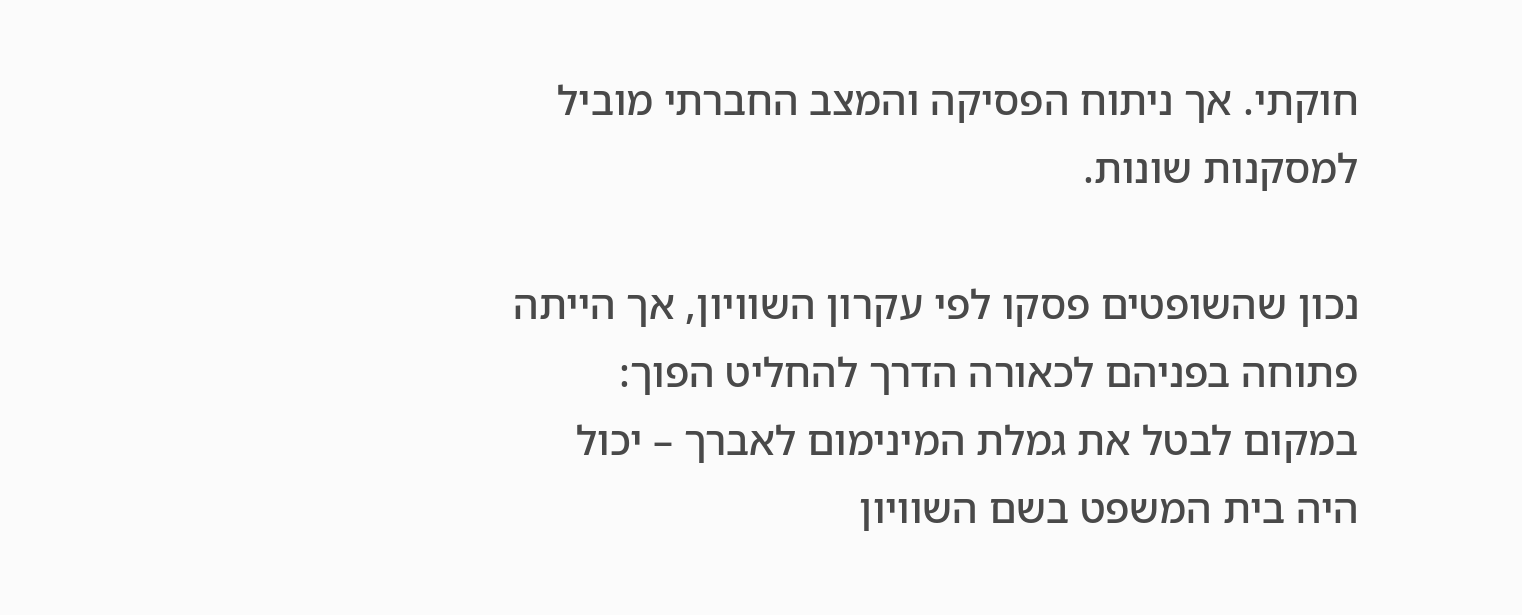חוקתי. אך ניתוח הפסיקה והמצב החברתי מוביל למסקנות שונות.

נכון שהשופטים פסקו לפי עקרון השוויון, אך הייתה פתוחה בפניהם לכאורה הדרך להחליט הפוך: במקום לבטל את גמלת המינימום לאברך – יכול היה בית המשפט בשם השוויון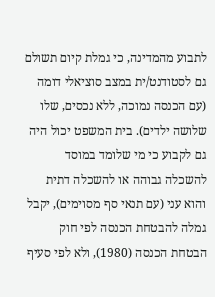לתבוע מהמדינה, כי גמלת קיום תשולם גם לסטודנט/ית במצב סוציאלי דומה (עם הכנסה נמוכה, ללא נכסים, שלו שלושה ילדים). בית המשפט יכול היה גם לקבוע כי מי שלומד במוסד להשכלה גבוהה או להשכלה דתית והוא עני (עם תנאי סף מסוימים), יקבל גמלה להבטחת הכנסה לפי חוק הבטחת הכנסה (1980), ולא לפי סעיף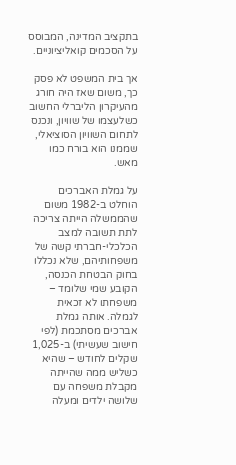בתקציב המדינה, המבוסס על הסכמים קואליציוניים.

אך בית המשפט לא פסק כך, משום שאז היה חורג מהעיקרון הליברלי החשוב כשלעצמו של שוויון, ונכנס לתחום השוויון הסוציאלי, שממנו הוא בורח כמו מאש.

על גמלת האברכים הוחלט ב-1982 משום שהממשלה הייתה צריכה לתת תשובה למצב הכלכלי-חברתי קשה של משפחותיהם, שלא נכללו בחוק הבטחת הכנסה, הקובע שמי שלומד – משפחתו לא זכאית לגמלה. אותה גמלת אברכים מסתכמת (לפי חישוב שעשיתי) ב-1,025 שקלים לחודש – שהיא כשליש ממה שהייתה מקבלת משפחה עם שלושה ילדים ומעלה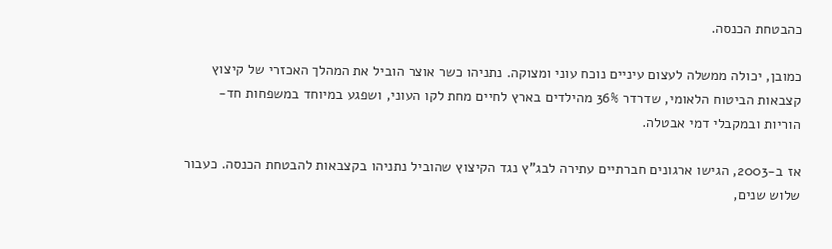כהבטחת הכנסה.

כמובן, יכולה ממשלה לעצום עיניים נוכח עוני ומצוקה. נתניהו כשר אוצר הוביל את המהלך האכזרי של קיצוץ קצבאות הביטוח הלאומי, שדרדר 36% מהילדים בארץ לחיים מחת לקו העוני, ושפגע במיוחד במשפחות חד-הוריות ובמקבלי דמי אבטלה.

אז ב-2003, הגישו ארגונים חברתיים עתירה לבג"ץ נגד הקיצוץ שהוביל נתניהו בקצבאות להבטחת הכנסה. כעבור שלוש שנים,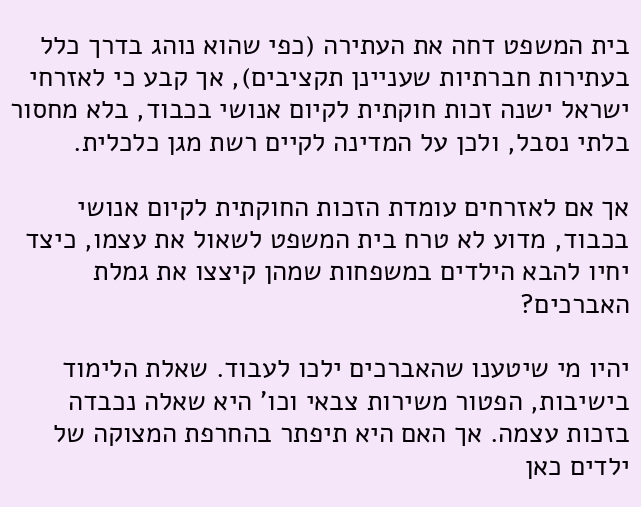בית המשפט דחה את העתירה (כפי שהוא נוהג בדרך כלל בעתירות חברתיות שעניינן תקציבים), אך קבע כי לאזרחי ישראל ישנה זכות חוקתית לקיום אנושי בכבוד, בלא מחסור בלתי נסבל, ולכן על המדינה לקיים רשת מגן כלכלית.

אך אם לאזרחים עומדת הזכות החוקתית לקיום אנושי בכבוד, מדוע לא טרח בית המשפט לשאול את עצמו, כיצד יחיו להבא הילדים במשפחות שמהן קיצצו את גמלת האברכים?

יהיו מי שיטענו שהאברכים ילכו לעבוד. שאלת הלימוד בישיבות, הפטור משירות צבאי וכו' היא שאלה נכבדה בזכות עצמה. אך האם היא תיפתר בהחרפת המצוקה של ילדים כאן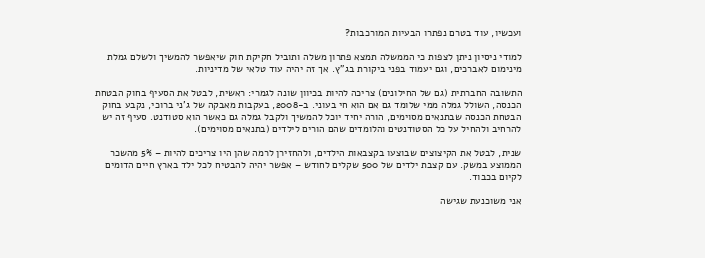ועכשיו, עוד בטרם נפתרו הבעיות המורכבות?

למודי ניסיון ניתן לצפות כי הממשלה תמצא פתרון משלה ותוביל חקיקת חוק שיאפשר להמשיך ולשלם גמלת מינימום לאברכים, וגם יעמוד בפני ביקורת בג"ץ. אך זה יהיה עוד טלאי של מדיניות.

התשובה החברתית (גם של החילונים) צריכה להיות בכיוון שונה לגמרי: ראשית, לבטל את הסעיף בחוק הבטחת הכנסה, השולל גמלה ממי שלומד גם אם הוא חי בעוני. ב-2008, בעקבות מאבקה של ג'ני ברוכי, נקבע בחוק הבטחת הכנסה שבתנאים מסוימים, הורה יחיד יוכל להמשיך ולקבל גמלה גם כאשר הוא סטודנט. סעיף זה יש להרחיב ולהחיל על כל הסטודנטים והלומדים שהם הורים לילדים (בתנאים מסוימים).

שנית, לבטל את הקיצוצים שבוצעו בקצבאות הילדים, ולהחזירן לרמה שהן היו צריכים להיות – 5% מהשכר הממוצע במשק. עם קצבת ילדים של 500 שקלים לחודש – אפשר יהיה להבטיח לכל ילד בארץ חיים הדומים לקיום בכבוד.

אני משוכנעת שגישה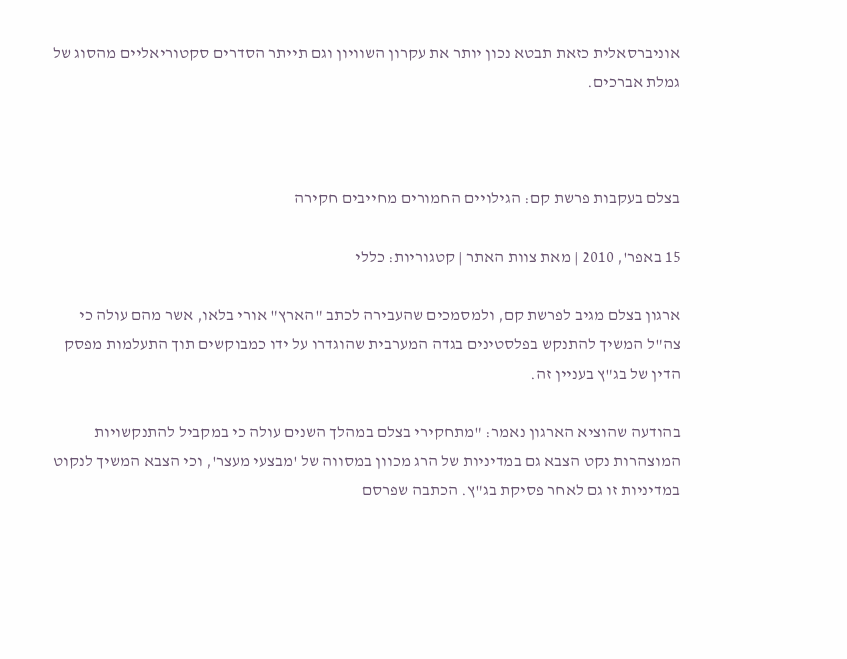אוניברסאלית כזאת תבטא נכון יותר את עקרון השוויון וגם תייתר הסדרים סקטוריאליים מהסוג של גמלת אברכים.



בצלם בעקבות פרשת קם: הגילויים החמורים מחייבים חקירה

15 באפר', 2010 | מאת צוות האתר | קטגוריות: כללי

ארגון בצלם מגיב לפרשת קם, ולמסמכים שהעבירה לכתב "הארץ" אורי בלאו, אשר מהם עולה כי צה"ל המשיך להתנקש בפלסטינים בגדה המערבית שהוגדרו על ידו כמבוקשים תוך התעלמות מפסק הדין של בג"ץ בעניין זה.

בהודעה שהוציא הארגון נאמר: "מתחקירי בצלם במהלך השנים עולה כי במקביל להתנקשויות המוצהרות נקט הצבא גם במדיניות של הרג מכוון במסווה של 'מבצעי מעצר', וכי הצבא המשיך לנקוט במדיניות זו גם לאחר פסיקת בג"ץ. הכתבה שפרסם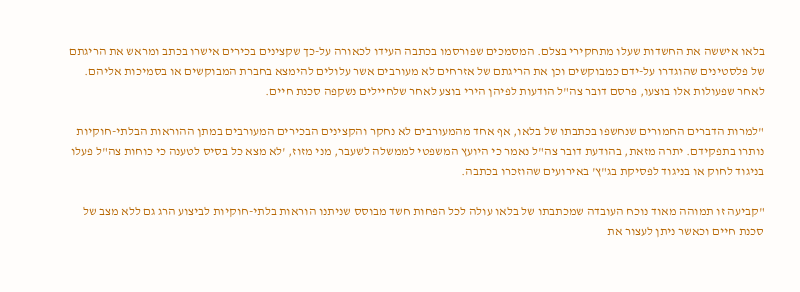בלאו איששה את החשדות שעלו מתחקירי בצלם. המסמכים שפורסמו בכתבה העידו לכאורה על-כך שקצינים בכירים אישרו בכתב ומראש את הריגתם של פלסטינים שהוגדרו על-ידם כמבוקשים וכן את הריגתם של אזרחים לא מעורבים אשר עלולים להימצא בחברת המבוקשים או בסמיכות אליהם. לאחר שפעולות אלו בוצעו, פרסם דובר צה"ל הודעות לפיהן הירי בוצע לאחר שלחיילים נשקפה סכנת חיים.

"למרות הדברים החמורים שנחשפו בכתבתו של בלאו, אף אחד מהמעורבים לא נחקר והקצינים הבכירים המעורבים במתן ההוראות הבלתי-חוקיות נותרו בתפקידם. יתרה מזאת, בהודעת דובר צה"ל נאמר כי היועץ המשפטי לממשלה לשעבר, מני מזוז, 'לא מצא כל בסיס לטענה כי כוחות צה"ל פעלו בניגוד לחוק או בניגוד לפסיקת בג"ץ' באירועים שהוזכרו בכתבה.

"קביעה זו תמוהה מאוד נוכח העובדה שמכתבתו של בלאו עולה לכל הפחות חשד מבוסס שניתנו הוראות בלתי-חוקיות לביצוע הרג גם ללא מצב של סכנת חיים וכאשר ניתן לעצור את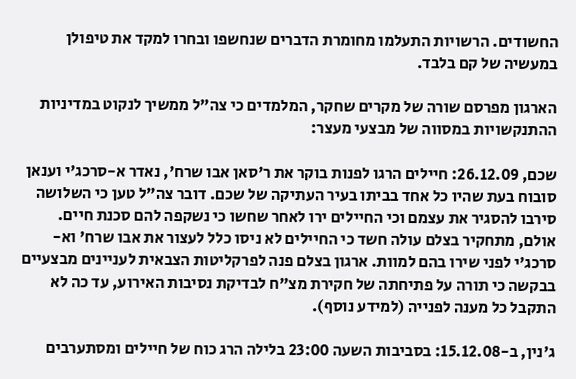החשודים. הרשויות התעלמו מחומרת הדברים שנחשפו ובחרו למקד את טיפולן במעשיה של קם בלבד.

הארגון מפרסם שורה של מקרים שחקר, המלמדים כי צה"ל ממשיך לנקוט במדיניות ההתנקשויות במסווה של מבצעי מעצר:

שכם, 26.12.09: חיילים הרגו לפנות בוקר את ר'סאן אבו שרח', נאדר א-סרכג'י וענאן סובוח בעת שהיו כל אחד בביתו בעיר העתיקה של שכם. דובר צה"ל טען כי השלושה סירבו להסגיר את עצמם וכי החיילים ירו לאחר שחשו כי נשקפה להם סכנת חיים. אולם, מתחקיר בצלם עולה חשד כי החיילים לא ניסו כלל לעצור את אבו שרח' וא-סרכג'י לפני שירו בהם למוות. ארגון בצלם פנה לפרקליטות הצבאית לעניינים מבצעיים בבקשה כי תורה על פתיחתה של חקירת מצ"ח לבדיקת נסיבות האירוע, עד כה לא התקבל כל מענה לפנייה (למידע נוסף).

ג'נין, ב-15.12.08: בסביבות השעה 23:00 בלילה הרג כוח של חיילים ומסתערבים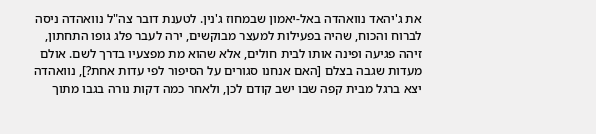את ג'יהאד נוואהדה באל-יאמון שבמחוז ג'נין. לטענת דובר צה"ל נוואהדה ניסה לברוח והכוח, שהיה בפעילות למעצר מבוקשים, ירה לעבר פלג גופו התחתון, זיהה פגיעה ופינה אותו לבית חולים, אלא שהוא מת מפצעיו בדרך לשם. אולם מעדות שגבה בצלם [האם אנחנו סגורים על הסיפור לפי עדות אחת?], נוואהדה יצא ברגל מבית קפה שבו ישב קודם לכן, ולאחר כמה דקות נורה בגבו מתוך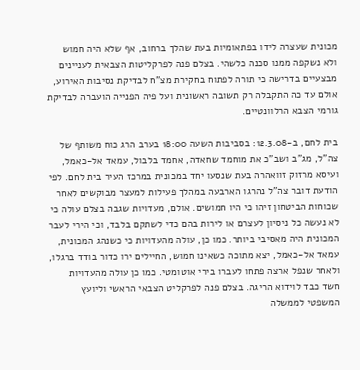מכונית שעצרה לידו בפתאומיות בעת שהלך ברחוב, אף שלא היה חמוש ולא נשקפה ממנו סכנה כלשהי. בצלם פנה לפרקליטות הצבאית לעניינים מבצעיים בדרישה כי תורה לפתוח בחקירת מצ"ח לבדיקת נסיבות האירוע, אולם עד כה התקבלה רק תשובה ראשונית ועל פיה הפנייה הועברה לבדיקת גורמי הצבא הרלוונטיים.

בית לחם, ב-12.3.08: בסביבות השעה 18:00 בערב הרג כוח משותף של צה"ל, מג"ב ושב"כ את מוחמד שחאדה, אחמד בלבול, עמאד אל-כאמל, ועיסא מרזוק זוואהרה בעת שנסעו יחד במכונית במרכז העיר בית לחם. לפי הודעת דובר צה"ל נהרגו הארבעה במהלך פעילות למעצר מבוקשים לאחר שכוחות הביטחון זיהו כי היו חמושים. אולם, מעדויות שגבה בצלם עולה כי לא נעשה כל ניסיון לעצרם או לירות בהם כדי לשתקם בלבד, וכי הירי לעבר המכונית היה מאסיבי ביותר. כמו כן, עולה מהעדויות כי כשנהג המכונית, עמאד אל-כאמל, יצא מתוכה כשאינו חמוש, החיילים ירו כדור בודד ברגלו, ולאחר שנפל ארצה פתחו לעברו בירי אוטומטי. כמו כן עולה מהעדויות חשד כבד לוידוא הריגה. בצלם פנה לפרקליט הצבאי הראשי וליועץ המשפטי לממשלה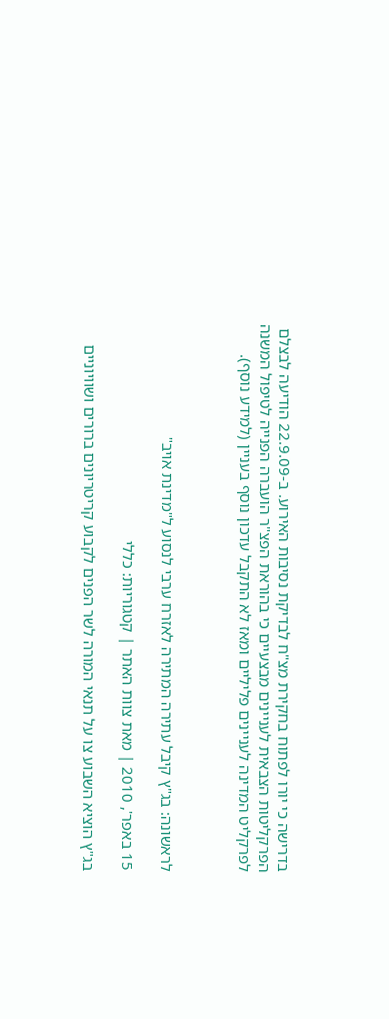בדרישה כי יורו לפתוח בחקירת מצ"ח לבדיקת נסיבות האירוע. ב-22.9.09 הודיעה לבצלם הפרקליטות הצבאית לעניינים מבצעיים כי בהוראת הפצ"ר הועברה הפנייה לטיפול המשנה לפרקליט המדינה לעניינים פליליים ומאז לא התקבל עדכון נוסף בעניין (למידע נוסף).



לראשונה: בג"ץ קיבל עתירה המתירה לאזרח ערבי לנסוע ל"מדינת אויב"

15 באפר', 2010 | מאת צוות האתר | קטגוריות: כללי

בג"ץ הוציא השבוע צו על תנאי המורה לשר הפנים לקבוע קריטריונים ברורים ושוויוניים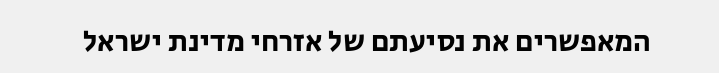המאפשרים את נסיעתם של אזרחי מדינת ישראל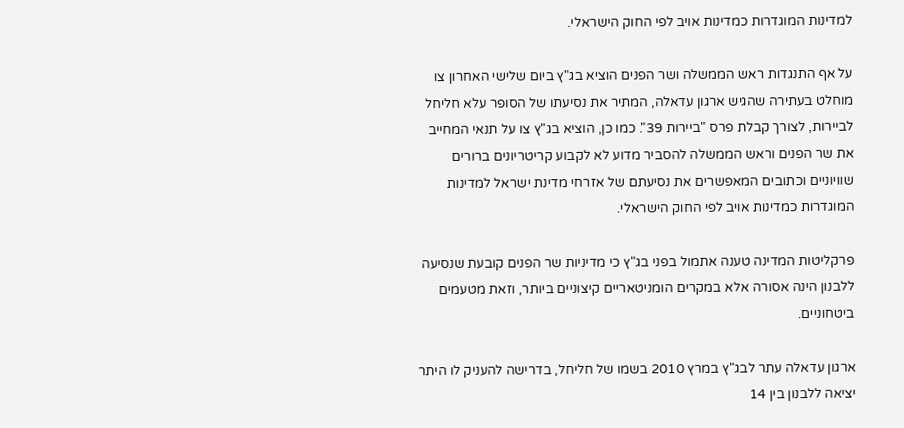למדינות המוגדרות כמדינות אויב לפי החוק הישראלי.

על אף התנגדות ראש הממשלה ושר הפנים הוציא בג"ץ ביום שלישי האחרון צו מוחלט בעתירה שהגיש ארגון עדאלה, המתיר את נסיעתו של הסופר עלא חליחל לביירות, לצורך קבלת פרס "ביירות 39". כמו כן, הוציא בג"ץ צו על תנאי המחייב את שר הפנים וראש הממשלה להסביר מדוע לא לקבוע קריטריונים ברורים שוויוניים וכתובים המאפשרים את נסיעתם של אזרחי מדינת ישראל למדינות המוגדרות כמדינות אויב לפי החוק הישראלי.

פרקליטות המדינה טענה אתמול בפני בג"ץ כי מדיניות שר הפנים קובעת שנסיעה ללבנון הינה אסורה אלא במקרים הומניטאריים קיצוניים ביותר, וזאת מטעמים ביטחוניים.

ארגון עדאלה עתר לבג"ץ במרץ 2010 בשמו של חליחל, בדרישה להעניק לו היתר יציאה ללבנון בין 14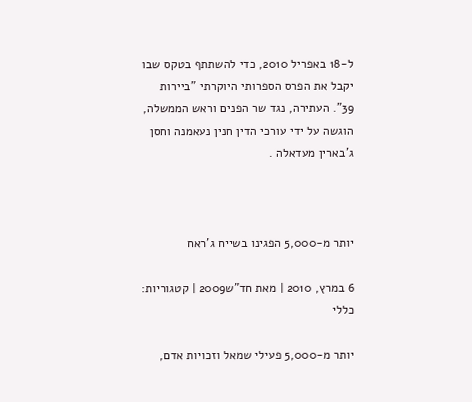ל-18 באפריל 2010, כדי להשתתף בטקס שבו יקבל את הפרס הספרותי היוקרתי "ביירות 39". העתירה, נגד שר הפנים וראש הממשלה, הוגשה על ידי עורכי הדין חנין נעאמנה וחסן ג'בארין מעדאלה .



יותר מ-5,000 הפגינו בשייח ג'ראח

6 במרץ, 2010 | מאת חד"ש2009 | קטגוריות: כללי

יותר מ-5,000 פעילי שמאל וזכויות אדם,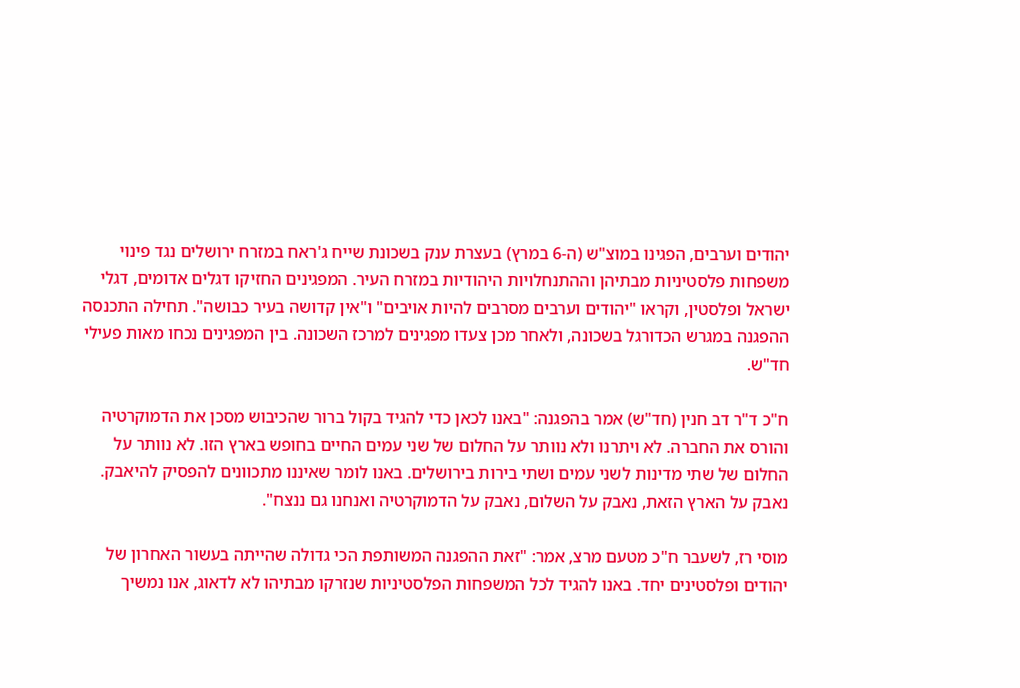יהודים וערבים, הפגינו במוצ"ש (ה-6 במרץ) בעצרת ענק בשכונת שייח ג'ראח במזרח ירושלים נגד פינוי משפחות פלסטיניות מבתיהן וההתנחלויות היהודיות במזרח העיר. המפגינים החזיקו דגלים אדומים, דגלי ישראל ופלסטין, וקראו "יהודים וערבים מסרבים להיות אויבים" ו"אין קדושה בעיר כבושה". תחילה התכנסה ההפגנה במגרש הכדורגל בשכונה, ולאחר מכן צעדו מפגינים למרכז השכונה. בין המפגינים נכחו מאות פעילי חד"ש.

ח"כ ד"ר דב חנין (חד"ש) אמר בהפגנה: "באנו לכאן כדי להגיד בקול ברור שהכיבוש מסכן את הדמוקרטיה והורס את החברה. לא ויתרנו ולא נוותר על החלום של שני עמים החיים בחופש בארץ הזו. לא נוותר על החלום של שתי מדינות לשני עמים ושתי בירות בירושלים. באנו לומר שאיננו מתכוונים להפסיק להיאבק. נאבק על הארץ הזאת, נאבק על השלום, נאבק על הדמוקרטיה ואנחנו גם ננצח".

מוסי רז, לשעבר ח"כ מטעם מרצ, אמר: "זאת ההפגנה המשותפת הכי גדולה שהייתה בעשור האחרון של יהודים ופלסטינים יחד. באנו להגיד לכל המשפחות הפלסטיניות שנזרקו מבתיהו לא לדאוג, אנו נמשיך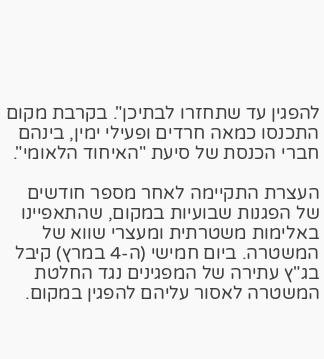להפגין עד שתחזרו לבתיכן". בקרבת מקום התכנסו כמאה חרדים ופעילי ימין, בינהם חברי הכנסת של סיעת "האיחוד הלאומי".

העצרת התקיימה לאחר מספר חודשים של הפגנות שבועיות במקום, שהתאפיינו באלימות משטרתית ומעצרי שווא של המשטרה. ביום חמישי (ה-4 במרץ) קיבל בג"ץ עתירה של המפגינים נגד החלטת המשטרה לאסור עליהם להפגין במקום.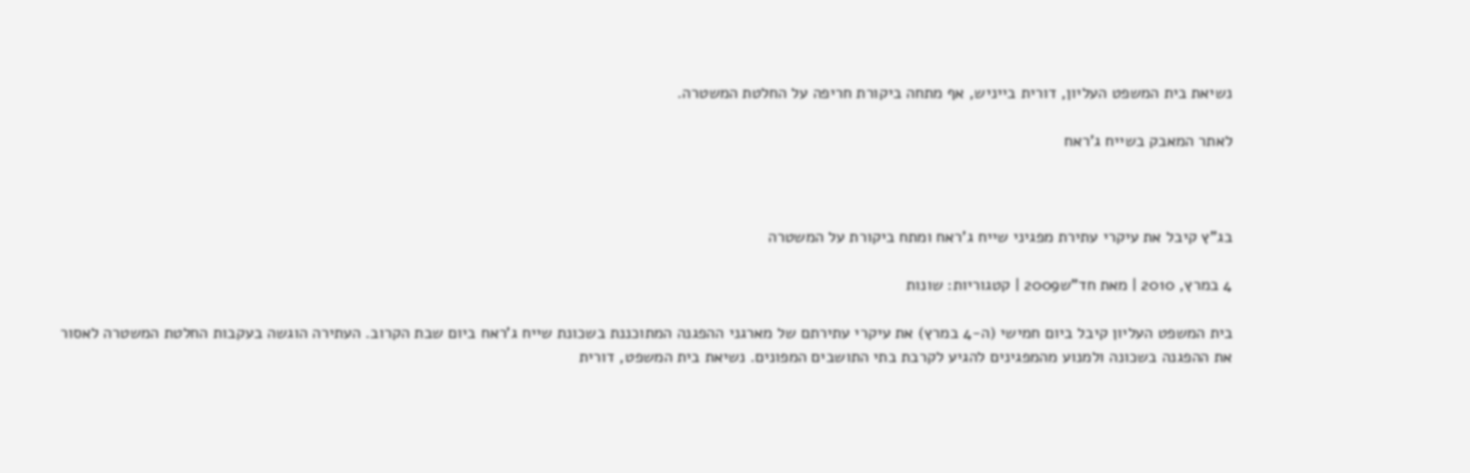נשיאת בית המשפט העליון, דורית בייניש, אף מתחה ביקורת חריפה על החלטת המשטרה.

לאתר המאבק בשייח ג'ראח



בג"ץ קיבל את עיקרי עתירת מפגיני שייח ג'ראח ומתח ביקורת על המשטרה

4 במרץ, 2010 | מאת חד"ש2009 | קטגוריות: שונות

בית המשפט העליון קיבל ביום חמישי (ה-4 במרץ) את עיקרי עתירתם של מארגני ההפגנה המתוכננת בשכונת שייח ג'ראח ביום שבת הקרוב. העתירה הוגשה בעקבות החלטת המשטרה לאסור את ההפגנה בשכונה ולמנוע מהמפגינים להגיע לקרבת בתי התושבים המפונים. נשיאת בית המשפט, דורית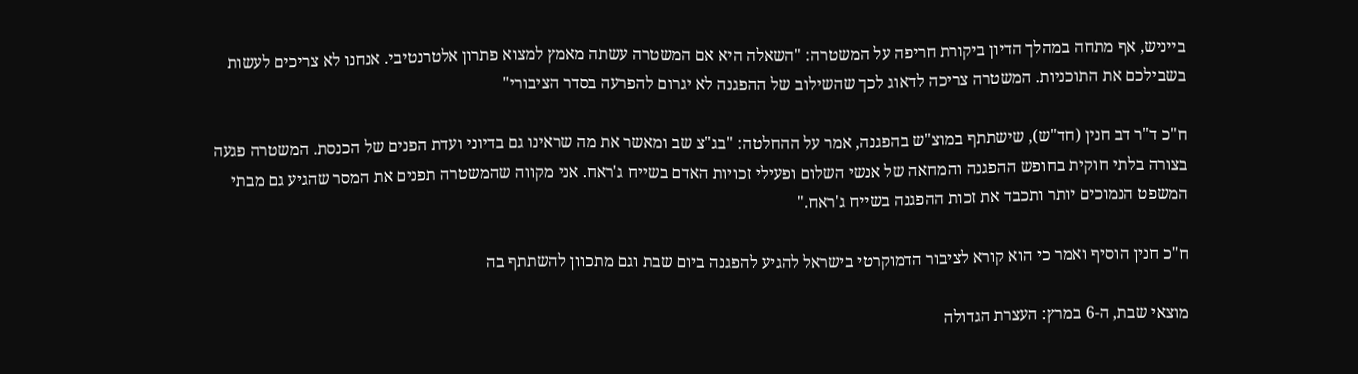בייניש, אף מתחה במהלך הדיון ביקורת חריפה על המשטרה: "השאלה היא אם המשטרה עשתה מאמץ למצוא פתרון אלטרנטיבי. אנחנו לא צריכים לעשות בשבילכם את התוכניות. המשטרה צריכה לדאוג לכך שהשילוב של ההפגנה לא יגרום להפרעה בסדר הציבורי"

ח"כ ד"ר דב חנין (חד"ש), שישתתף במוצ"ש בהפגנה, אמר על ההחלטה: "בג"צ שב ומאשר את מה שראינו גם בדיוני ועדת הפנים של הכנסת. המשטרה פגעה בצורה בלתי חוקית בחופש ההפגנה והמחאה של אנשי השלום ופעילי זכויות האדם בשייח ג'ראח. אני מקווה שהמשטרה תפנים את המסר שהגיע גם מבתי המשפט הנמוכים יותר ותכבד את זכות ההפגנה בשייח ג'ראח."

ח"כ חנין הוסיף ואמר כי הוא קורא לציבור הדמוקרטי בישראל להגיע להפגנה ביום שבת וגם מתכוון להשתתף בה

מוצאי שבת, ה-6 במרץ: העצרת הגדולה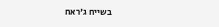בשייח ג'ראח